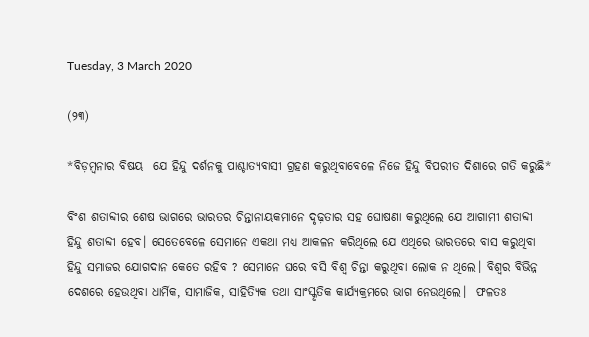Tuesday, 3 March 2020

(୨୩)

*ବିଡ଼ମ୍ବନାର ବିଷୟ  ଯେ ହିନ୍ଦୁ ଦର୍ଶନକୁ ପାଶ୍ଚାତ୍ୟବାସୀ ଗ୍ରହଣ କରୁଥିବାବେଳେ ନିଜେ ହିନ୍ଦୁ ବିପରୀତ ଦିଶାରେ ଗତି କରୁଛି*

ବିଂଶ ଶତାବ୍ଦୀର ଶେଷ ଭାଗରେ ଭାରତର ଚିନ୍ତାନାୟକମାନେ ଦୃଢ଼ତାର ସହ ଘୋଷଣା କରୁଥିଲେ ଯେ ଆଗାମୀ ଶତାବ୍ଦୀ ହିନ୍ଦୁ ଶତାବ୍ଦୀ ହେବ। ସେତେବେଳେ ସେମାନେ ଏକଥା ମଧ୍ୟ ଆକଳନ କରିଥିଲେ ଯେ ଏଥିରେ ଭାରତରେ ବାସ କରୁଥିବା ହିନ୍ଦୁ ସମାଜର ଯୋଗଦାନ କେତେ ରହିବ ? ସେମାନେ ଘରେ ବସି ବିଶ୍ୱ ଚିନ୍ତା କରୁଥିବା ଲୋକ ନ ଥିଲେ। ବିଶ୍ୱର ବିଭିନ୍ନ ଦେଶରେ ହେଉଥିବା ଧାର୍ମିକ, ସାମାଜିକ, ସାହିତ୍ୟିକ ତଥା ସାଂସ୍କୃତିକ କାର୍ଯ୍ୟକ୍ରମରେ ଭାଗ ନେଉଥିଲେ।  ଫଳତଃ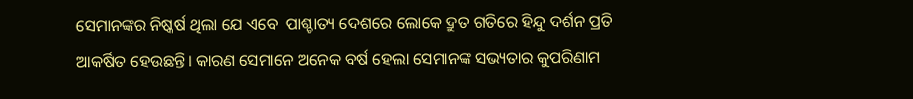ସେମାନଙ୍କର ନିଷ୍କର୍ଷ ଥିଲା ଯେ ଏବେ  ପାଶ୍ଚାତ୍ୟ ଦେଶରେ ଲୋକେ ଦ୍ରୁତ ଗତିରେ ହିନ୍ଦୁ ଦର୍ଶନ ପ୍ରତି ଆକର୍ଷିତ ହେଉଛନ୍ତି। କାରଣ ସେମାନେ ଅନେକ ବର୍ଷ ହେଲା ସେମାନଙ୍କ ସଭ୍ୟତାର କୁପରିଣାମ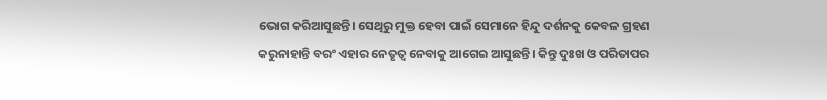ଭୋଗ କରିଆସୁଛନ୍ତି। ସେଥିରୁ ମୁକ୍ତ ହେବା ପାଇଁ ସେମାନେ ହିନ୍ଦୁ ଦର୍ଶନକୁ କେବଳ ଗ୍ରହଣ କରୁନାହାନ୍ତି ବରଂ ଏହାର ନେତୃତ୍ୱ ନେବାକୁ ଆଗେଇ ଆସୁଛନ୍ତି। କିନ୍ତୁ ଦୁଃଖ ଓ ପରିତାପର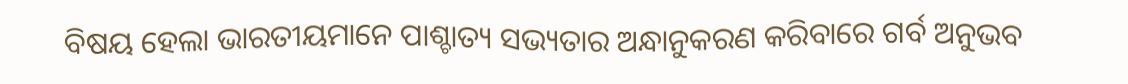ବିଷୟ ହେଲା ଭାରତୀୟମାନେ ପାଶ୍ଚାତ୍ୟ ସଭ୍ୟତାର ଅନ୍ଧାନୁକରଣ କରିବାରେ ଗର୍ବ ଅନୁଭବ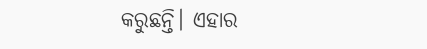କରୁଛନ୍ତି। ଏହାର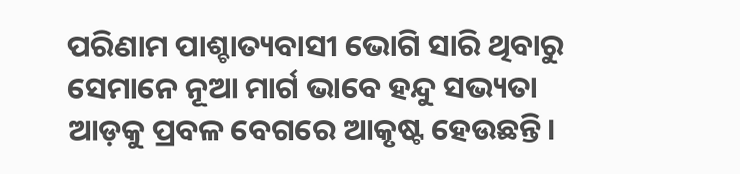ପରିଣାମ ପାଶ୍ଚାତ୍ୟବାସୀ ଭୋଗି ସାରି ଥିବାରୁ ସେମାନେ ନୂଆ ମାର୍ଗ ଭାବେ ହନ୍ଦୁ ସଭ୍ୟତା ଆଡ଼କୁ ପ୍ରବଳ ବେଗରେ ଆକୃଷ୍ଟ ହେଉଛନ୍ତି।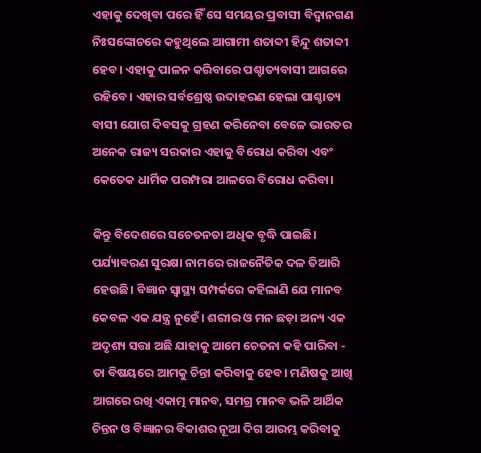ଏହାକୁ ଦେଖିବା ପରେ ହିଁ ସେ ସମୟର ପ୍ରବାସୀ ବିଦ୍ୱାନଗଣ ନିଃସଙ୍କୋଚରେ କହୁଥିଲେ ଆଗାମୀ ଶତାବ୍ଦୀ ହିନ୍ଦୁ ଶତାବ୍ଦୀ ହେବ। ଏହାକୁ ପାଳନ କରିବାରେ ପଶ୍ଚାତ୍ୟବାସୀ ଆଗରେ ରହିବେ। ଏହାର ସର୍ବଶ୍ରେଷ୍ଠ ଉଦାହରଣ ହେଲା ପାଶ୍ଚାତ୍ୟ ବାସୀ ଯୋଗ ଦିବସକୁ ଗ୍ରହଣ କରିନେବା ବେଳେ ଭାରତର ଅନେକ ରାଜ୍ୟ ସରକାର ଏହାକୁ ବିରୋଧ କରିବା ଏବଂ କେତେକ ଧାର୍ମିକ ପରମ୍ପରା ଆଳରେ ବିରୋଧ କରିବା।

କିନ୍ତୁ ବିଦେଶରେ ସଚେତନତା ଅଧିକ ବୃଦ୍ଧି ପାଇଛି। ପର୍ଯ୍ୟାବରଣ ସୁରକ୍ଷା ନାମରେ ରାଜନୈତିକ ଦଳ ତିଆରି ହେଉଛି। ବିଜ୍ଞାନ ସ୍ୱାସ୍ଥ୍ୟ ସମ୍ପର୍କରେ କହିଲାଣି ଯେ ମାନବ କେବଳ ଏକ ଯନ୍ତ୍ର ନୁହେଁ। ଶରୀର ଓ ମନ ଛଡ଼ା ଅନ୍ୟ ଏକ ଅଦୃଶ୍ୟ ସତ୍ତା ଅଛି ଯାହାକୁ ଆମେ ଚେତନା କହି ପାରିବା - ତା ବିଷୟରେ ଆମକୁ ଚିନ୍ତା କରିବାକୁ ହେବ। ମଣିଷକୁ ଆଖି ଆଗରେ ରଖି ଏକାତ୍ମ ମାନବ, ସମଗ୍ର ମାନବ ଭଳି ଆର୍ଥିକ ଚିନ୍ତନ ଓ ବିଜ୍ଞାନର ବିକାଶର ନୂଆ ଦିଗ ଆରମ୍ଭ କରିବାକୁ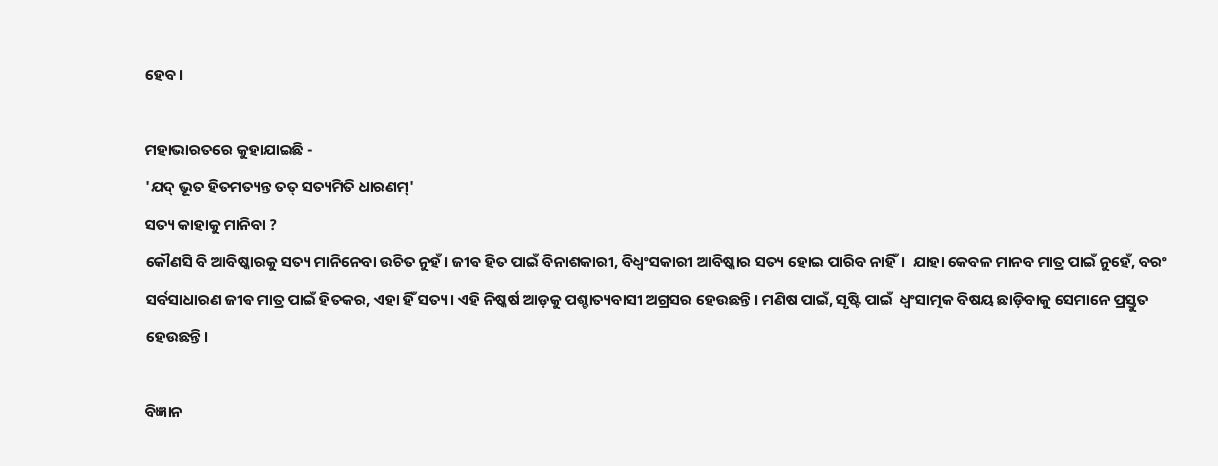ହେବ।

ମହାଭାରତରେ କୁହାଯାଇଛି -
'ଯଦ୍ ଭୂତ ହିତମତ୍ୟନ୍ତ ତତ୍ ସତ୍ୟମିତି ଧାରଣମ୍'
ସତ୍ୟ କାହାକୁ ମାନିବା ?
କୌଣସି ବି ଆବିଷ୍କାରକୁ ସତ୍ୟ ମାନିନେବା ଉଚିତ ନୁହଁ। ଜୀଵ ହିତ ପାଇଁ ବିନାଶକାରୀ, ବିଧ୍ଵଂସକାରୀ ଆବିଷ୍କାର ସତ୍ୟ ହୋଇ ପାରିବ ନାହିଁ।  ଯାହା କେବଳ ମାନବ ମାତ୍ର ପାଇଁ ନୁହେଁ, ବରଂ ସର୍ବସାଧାରଣ ଜୀଵ ମାତ୍ର ପାଇଁ ହିତକର, ଏହା ହିଁ ସତ୍ୟ। ଏହି ନିଷ୍କର୍ଷ ଆଡ଼କୁ ପଶ୍ଚାତ୍ୟବାସୀ ଅଗ୍ରସର ହେଉଛନ୍ତି। ମଣିଷ ପାଇଁ, ସୃଷ୍ଟି ପାଇଁ  ଧ୍ୱଂସାତ୍ମକ ବିଷୟ ଛାଡ଼ିବାକୁ ସେମାନେ ପ୍ରସ୍ତୁତ ହେଉଛନ୍ତି।

ବିଜ୍ଞାନ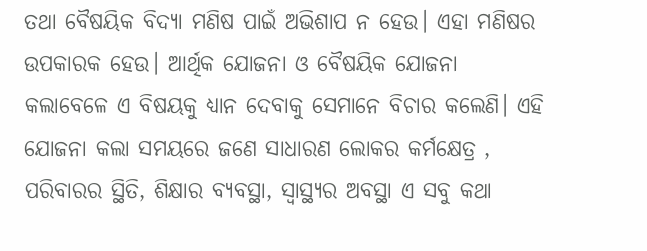ତଥା ବୈଷୟିକ ବିଦ୍ୟା ମଣିଷ ପାଇଁ ଅଭିଶାପ ନ ହେଉ। ଏହା ମଣିଷର ଉପକାରକ ହେଉ। ଆର୍ଥିକ ଯୋଜନା ଓ ବୈଷୟିକ ଯୋଜନା କଲାବେଳେ ଏ ବିଷୟକୁ ଧ୍ୟାନ ଦେବାକୁ ସେମାନେ ବିଚାର କଲେଣି। ଏହି ଯୋଜନା କଲା ସମୟରେ ଜଣେ ସାଧାରଣ ଲୋକର କର୍ମକ୍ଷେତ୍ର , ପରିବାରର ସ୍ଥିତି, ଶିକ୍ଷାର ବ୍ୟବସ୍ଥା, ସ୍ୱାସ୍ଥ୍ୟର ଅବସ୍ଥା ଏ ସବୁ କଥା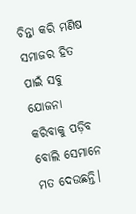ଚିନ୍ତା କରି ମଣିଷ ସମାଜର ହିତ ପାଇଁ ସବୁ ଯୋଜନା କରିବାକୁ ପଡ଼ିବ ବୋଲି ସେମାନେ ମତ ଦେଉଛନ୍ତି।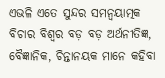ଏଭଳି ଏତେ ସୁନ୍ଦର ସମନ୍ବୟାତ୍ମକ ବିଚାର ବିଶ୍ୱର ବଡ଼ ବଡ଼ ଅର୍ଥନୀତିଜ୍ଞ, ବୈଜ୍ଞାନିକ, ଚିନ୍ତାନୟକ ମାନେ କହିବା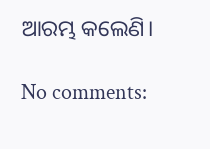ଆରମ୍ଭ କଲେଣି।

No comments: